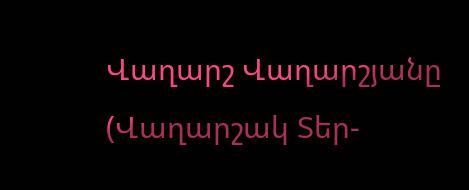Վաղարշ Վաղարշյանը (Վաղարշակ Տեր-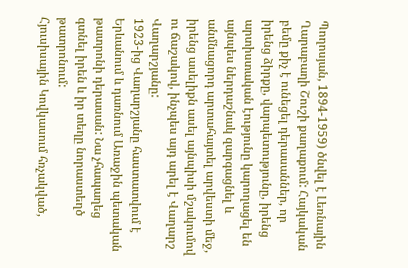Պողոսյան, 1894-1959) ծնվել է Լեռնային Ղարաբաղի Շուշի քաղաքում: Հայկական բեմը քիչ է ունեցել դերասաններ, որ իրենց ձիրքը, վարպետությունը, իրենց արտիստական էությունը կարողացել են այնպես ներդաշնակ զարգացնել և անմնացորդ արտահայտել արվեստի մեջ, իրենց ասելիքն ասել այնպիսի մշակումով ու ճաշակով, ինչպես այդ արել է Վաղարշ Վաղարշյանը:
1923-ից Վաղարշյանը հաստատվում է Երևանում և դառնում Առաջին պետական թատրոնի դերասան: Նա չհապաղեց գտնել իրեն և իր տեղը նորաստեղծ թատրոնում:
Հյուսիսային Կովկասում հռչակված,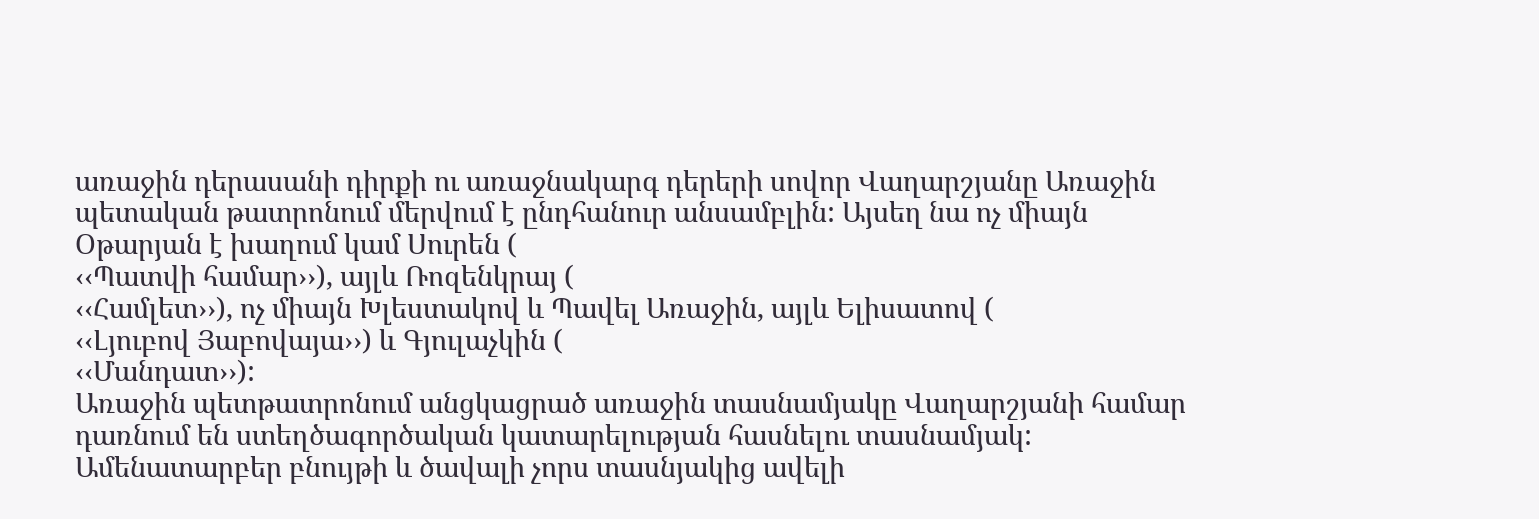առաջին դերասանի դիրքի ու առաջնակարգ դերերի սովոր Վաղարշյանը Առաջին պետական թատրոնում մերվում է ընդհանուր անսամբլին: Այսեղ նա ոչ միայն Օթարյան է խաղում կամ Սուրեն (
‹‹Պատվի համար››), այլև Ռոզենկրայ (
‹‹Համլետ››), ոչ միայն Խլեստակով և Պավել Առաջին, այլև Ելիսատով (
‹‹Լյուբով Յաբովայա››) և Գյուլաչկին (
‹‹Մանդատ››):
Առաջին պետթատրոնում անցկացրած առաջին տասնամյակը Վաղարշյանի համար դառնում են ստեղծագործական կատարելության հասնելու տասնամյակ: Ամենատարբեր բնույթի և ծավալի չորս տասնյակից ավելի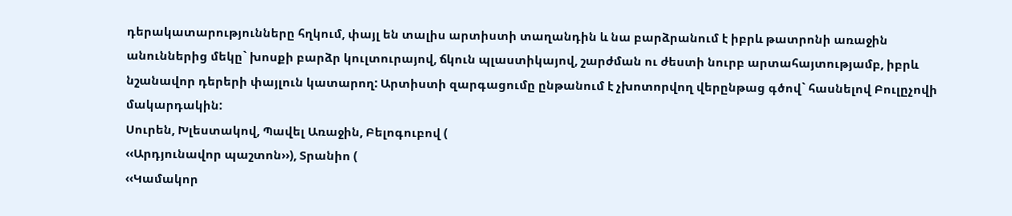դերակատարությունները հղկում, փայլ են տալիս արտիստի տաղանդին և նա բարձրանում է իբրև թատրոնի առաջին անուններից մեկը` խոսքի բարձր կուլտուրայով, ճկուն պլաստիկայով, շարժման ու ժեստի նուրբ արտահայտությամբ, իբրև նշանավոր դերերի փայլուն կատարող: Արտիստի զարգացումը ընթանում է չխոտորվող վերընթաց գծով` հասնելով Բուլըչովի մակարդակին:
Սուրեն, Խլեստակով, Պավել Առաջին, Բելոգուբով (
‹‹Արդյունավոր պաշտոն››), Տրանիո (
‹‹Կամակոր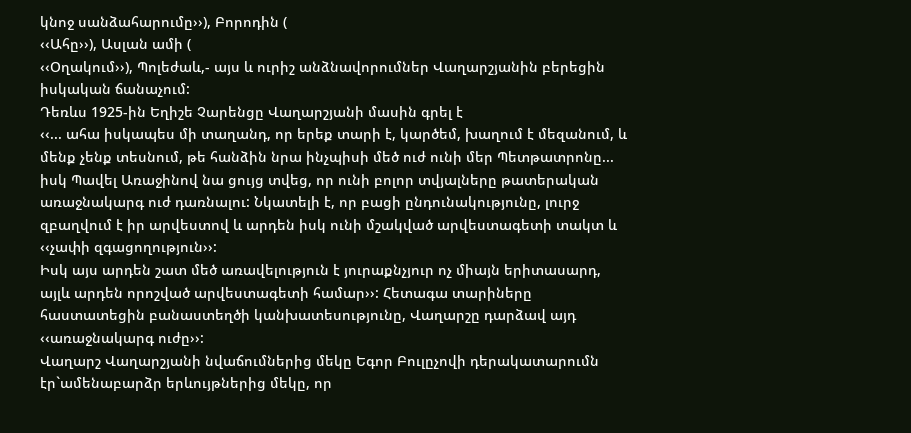կնոջ սանձահարումը››), Բորոդին (
‹‹Ահը››), Ասլան ամի (
‹‹Օղակում››), Պոլեժաև,- այս և ուրիշ անձնավորումներ Վաղարշյանին բերեցին իսկական ճանաչում:
Դեռևս 1925-ին Եղիշե Չարենցը Վաղարշյանի մասին գրել է
‹‹... ահա իսկապես մի տաղանդ, որ երեք տարի է, կարծեմ, խաղում է մեզանում, և մենք չենք տեսնում, թե հանձին նրա ինչպիսի մեծ ուժ ունի մեր Պետթատրոնը... իսկ Պավել Առաջինով նա ցույց տվեց, որ ունի բոլոր տվյալները թատերական առաջնակարգ ուժ դառնալու: Նկատելի է, որ բացի ընդունակությունը, լուրջ զբաղվում է իր արվեստով և արդեն իսկ ունի մշակված արվեստագետի տակտ և ‹‹չափի զգացողություն››:
Իսկ այս արդեն շատ մեծ առավելություն է յուրաքնչյուր ոչ միայն երիտասարդ, այլև արդեն որոշված արվեստագետի համար››: Հետագա տարիները հաստատեցին բանաստեղծի կանխատեսությունը, Վաղարշը դարձավ այդ ‹‹առաջնակարգ ուժը››:
Վաղարշ Վաղարշյանի նվաճումներից մեկը Եգոր Բուլըչովի դերակատարումն էր`ամենաբարձր երևույթներից մեկը, որ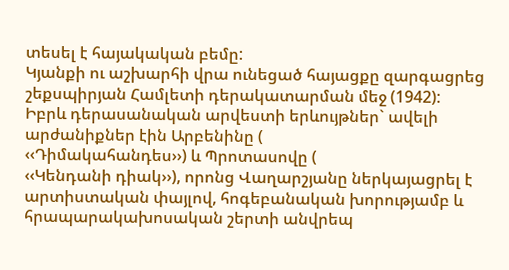տեսել է հայակական բեմը:
Կյանքի ու աշխարհի վրա ունեցած հայացքը զարգացրեց շեքսպիրյան Համլետի դերակատարման մեջ (1942):
Իբրև դերասանական արվեստի երևույթներ` ավելի արժանիքներ էին Արբենինը (
‹‹Դիմակահանդես››) և Պրոտասովը (
‹‹Կենդանի դիակ››), որոնց Վաղարշյանը ներկայացրել է արտիստական փայլով, հոգեբանական խորությամբ և հրապարակախոսական շերտի անվրեպ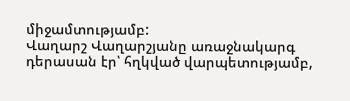միջամտությամբ:
Վաղարշ Վաղարշյանը առաջնակարգ դերասան էր՝ հղկված վարպետությամբ,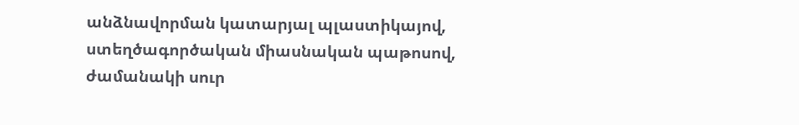անձնավորման կատարյալ պլաստիկայով, ստեղծագործական միասնական պաթոսով, ժամանակի սուր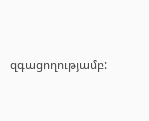զգացողությամբ: